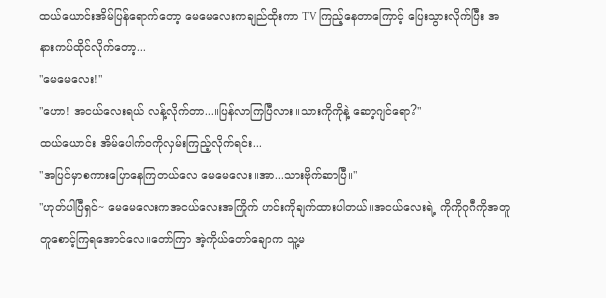ထယ်ယောင်းအိမ်ပြန်ရောက်တော့ မေမေလေးကချည်ထိုးကာ TV ကြည့်နေတာကြောင့် ပြေးသွားလိုက်ပြီး အနားကပ်ထိုင်လိုက်တော့...
"မေမေလေး!"
"ဟော! အငယ်လေးရယ် လန့်လိုက်တာ...။ပြန်လာကြပြီလား။သားကိုကိုနဲ့ ဆော့ဂျင်ရော?"
ထယ်ယောင်း အိမ်ပေါက်ဝကိုလှမ်းကြည့်လိုက်ရင်း...
"အပြင်မှာစကားပြောနေကြတယ်လေ မေမေလေး။အာ...သားဗိုက်ဆာပြီ။"
"ဟုတ်ပါပြီရှင်~ မေမေလေးကအငယ်လေးအကြိုက် ဟင်းကိုချက်ထားပါတယ်။အငယ်လေးရဲ့ ကိုကိုဂုဂီကိုအတူတူစောင့်ကြရအောင်လေ။တော်ကြာ အဲ့ကိုယ်တော်ချောက သူ့မ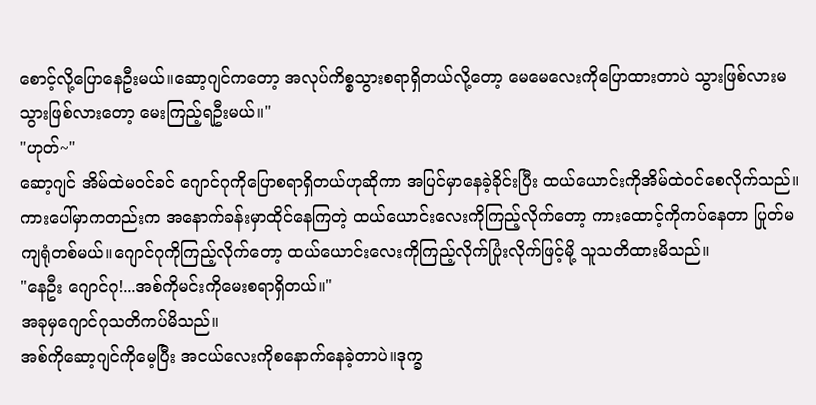စောင့်လို့ပြောနေဦးမယ်။ဆော့ဂျင်ကတော့ အလုပ်ကိစ္စသွားစရာရှိတယ်လို့တော့ မေမေလေးကိုပြောထားတာပဲ သွားဖြစ်လားမသွားဖြစ်လားတော့ မေးကြည့်ရဦးမယ်။"
"ဟုတ်~"
ဆော့ဂျင် အိမ်ထဲမဝင်ခင် ဂျောင်ဂုကိုပြောစရာရှိတယ်ဟုဆိုကာ အပြင်မှာနေခဲ့ခိုင်းပြီး ထယ်ယောင်းကိုအိမ်ထဲဝင်စေလိုက်သည်။ကားပေါ်မှာကတည်းက အနောက်ခန်းမှာထိုင်နေကြတဲ့ ထယ်ယောင်းလေးကိုကြည့်လိုက်တော့ ကားထောင့်ကိုကပ်နေတာ ပြုတ်မကျရုံတစ်မယ်။ဂျောင်ဂုကိုကြည့်လိုက်တော့ ထယ်ယောင်းလေးကိုကြည့်လိုက်ပြုံးလိုက်ဖြင့်မို့ သူသတိထားမိသည်။
"နေဦး ဂျောင်ဂု!...အစ်ကိုမင်းကိုမေးစရာရှိတယ်။"
အခုမှဂျောင်ဂုသတိကပ်မိသည်။
အစ်ကိုဆော့ဂျင်ကိုမေ့ပြီး အငယ်လေးကိုစနောက်နေခဲ့တာပဲ။ဒုက္ခ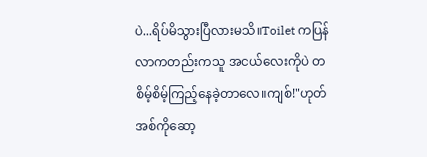ပဲ...ရိပ်မိသွားပြီလားမသိ။Toilet ကပြန်လာကတည်းကသူ အငယ်လေးကိုပဲ တစိမ့်စိမ့်ကြည့်နေခဲ့တာလေ။ကျစ်!"ဟုတ် အစ်ကိုဆော့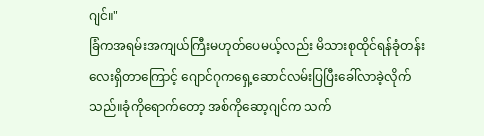ဂျင်။"
ခြံကအရမ်းအကျယ်ကြီးမဟုတ်ပေမယ့်လည်း မိသားစုထိုင်ရန်ခုံတန်းလေးရှိတာကြောင့် ဂျောင်ဂုကရှေ့ဆောင်လမ်းပြပြီးခေါ်လာခဲ့လိုက်သည်။ခုံကိုရောက်တော့ အစ်ကိုဆော့ဂျင်က သက်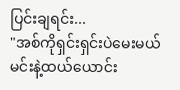ပြင်းချရင်း...
"အစ်ကိုရှင်းရှင်းပဲမေးမယ် မင်းနဲ့ထယ်ယောင်း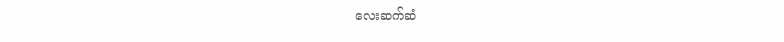လေးဆက်ဆံ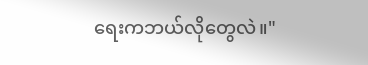ရေးကဘယ်လိုတွေလဲ။"